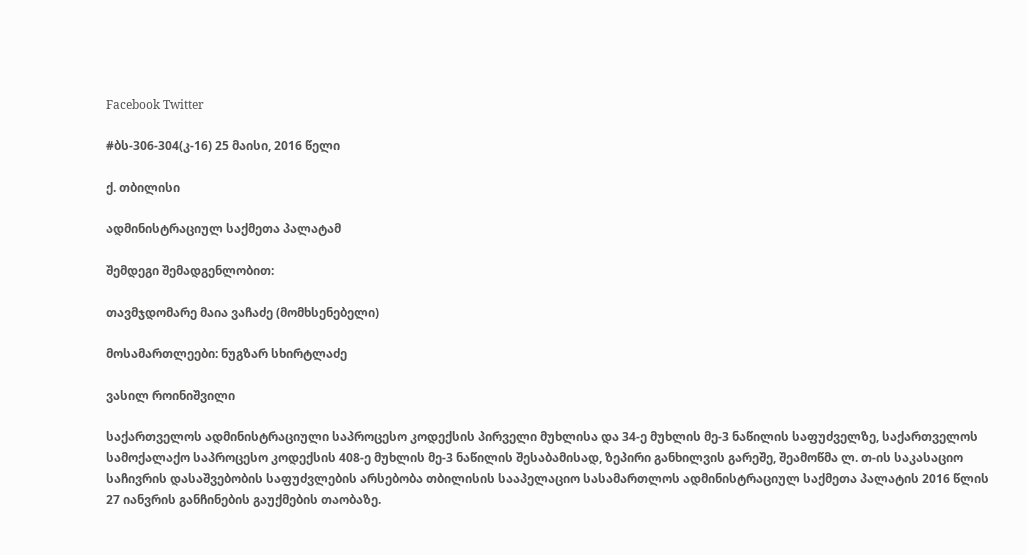Facebook Twitter

#ბს-306-304(კ-16) 25 მაისი, 2016 წელი

ქ. თბილისი

ადმინისტრაციულ საქმეთა პალატამ

შემდეგი შემადგენლობით:

თავმჯდომარე მაია ვაჩაძე (მომხსენებელი)

მოსამართლეები: ნუგზარ სხირტლაძე

ვასილ როინიშვილი

საქართველოს ადმინისტრაციული საპროცესო კოდექსის პირველი მუხლისა და 34-ე მუხლის მე-3 ნაწილის საფუძველზე, საქართველოს სამოქალაქო საპროცესო კოდექსის 408-ე მუხლის მე-3 ნაწილის შესაბამისად, ზეპირი განხილვის გარეშე, შეამოწმა ლ. თ-ის საკასაციო საჩივრის დასაშვებობის საფუძვლების არსებობა თბილისის სააპელაციო სასამართლოს ადმინისტრაციულ საქმეთა პალატის 2016 წლის 27 იანვრის განჩინების გაუქმების თაობაზე.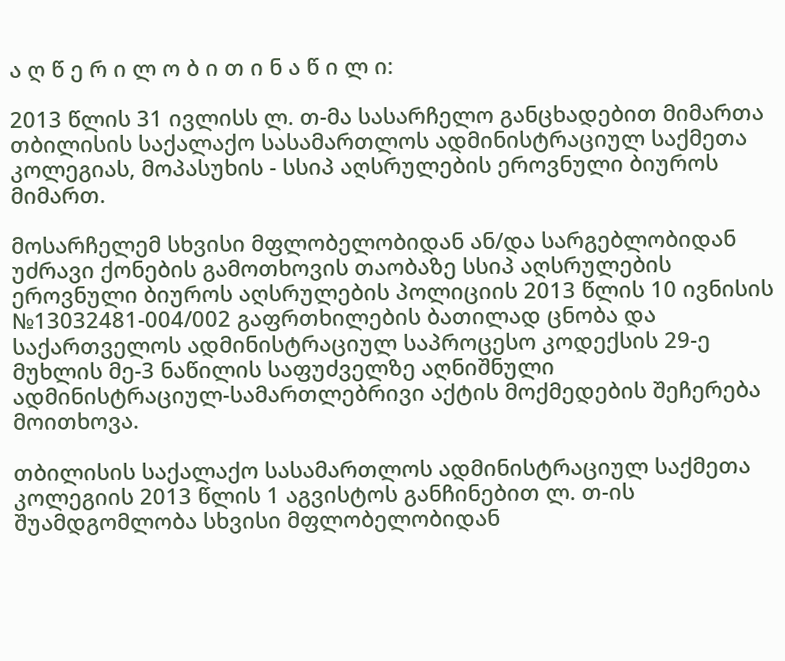ა ღ წ ე რ ი ლ ო ბ ი თ ი ნ ა წ ი ლ ი:

2013 წლის 31 ივლისს ლ. თ-მა სასარჩელო განცხადებით მიმართა თბილისის საქალაქო სასამართლოს ადმინისტრაციულ საქმეთა კოლეგიას, მოპასუხის - სსიპ აღსრულების ეროვნული ბიუროს მიმართ.

მოსარჩელემ სხვისი მფლობელობიდან ან/და სარგებლობიდან უძრავი ქონების გამოთხოვის თაობაზე სსიპ აღსრულების ეროვნული ბიუროს აღსრულების პოლიციის 2013 წლის 10 ივნისის №13032481-004/002 გაფრთხილების ბათილად ცნობა და საქართველოს ადმინისტრაციულ საპროცესო კოდექსის 29-ე მუხლის მე-3 ნაწილის საფუძველზე აღნიშნული ადმინისტრაციულ-სამართლებრივი აქტის მოქმედების შეჩერება მოითხოვა.

თბილისის საქალაქო სასამართლოს ადმინისტრაციულ საქმეთა კოლეგიის 2013 წლის 1 აგვისტოს განჩინებით ლ. თ-ის შუამდგომლობა სხვისი მფლობელობიდან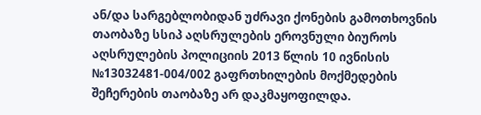ან/და სარგებლობიდან უძრავი ქონების გამოთხოვნის თაობაზე სსიპ აღსრულების ეროვნული ბიუროს აღსრულების პოლიციის 2013 წლის 10 ივნისის №13032481-004/002 გაფრთხილების მოქმედების შეჩერების თაობაზე არ დაკმაყოფილდა.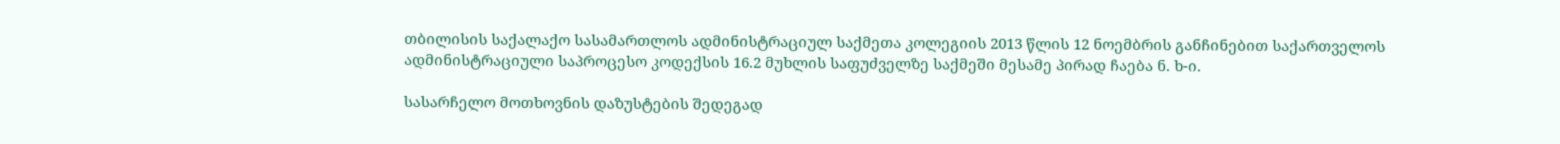თბილისის საქალაქო სასამართლოს ადმინისტრაციულ საქმეთა კოლეგიის 2013 წლის 12 ნოემბრის განჩინებით საქართველოს ადმინისტრაციული საპროცესო კოდექსის 16.2 მუხლის საფუძველზე საქმეში მესამე პირად ჩაება ნ. ხ-ი.

სასარჩელო მოთხოვნის დაზუსტების შედეგად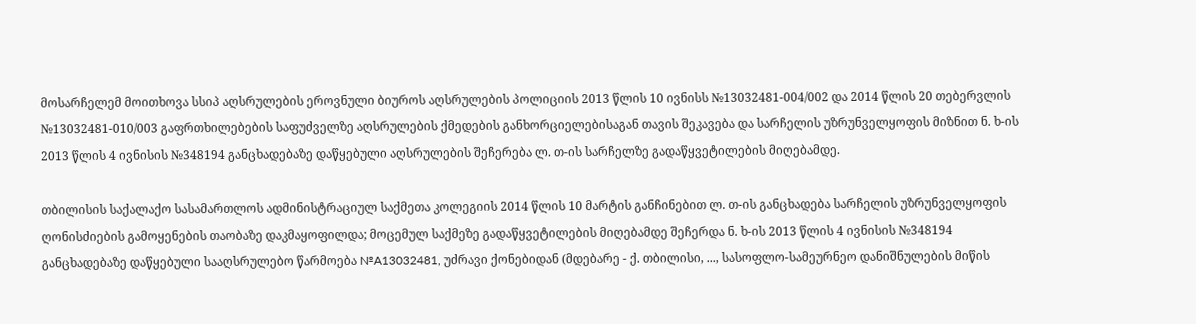მოსარჩელემ მოითხოვა სსიპ აღსრულების ეროვნული ბიუროს აღსრულების პოლიციის 2013 წლის 10 ივნისს №13032481-004/002 და 2014 წლის 20 თებერვლის №13032481-010/003 გაფრთხილებების საფუძველზე აღსრულების ქმედების განხორციელებისაგან თავის შეკავება და სარჩელის უზრუნველყოფის მიზნით ნ. ხ-ის 2013 წლის 4 ივნისის №348194 განცხადებაზე დაწყებული აღსრულების შეჩერება ლ. თ-ის სარჩელზე გადაწყვეტილების მიღებამდე.

თბილისის საქალაქო სასამართლოს ადმინისტრაციულ საქმეთა კოლეგიის 2014 წლის 10 მარტის განჩინებით ლ. თ-ის განცხადება სარჩელის უზრუნველყოფის ღონისძიების გამოყენების თაობაზე დაკმაყოფილდა; მოცემულ საქმეზე გადაწყვეტილების მიღებამდე შეჩერდა ნ. ხ-ის 2013 წლის 4 ივნისის №348194 განცხადებაზე დაწყებული სააღსრულებო წარმოება №A13032481, უძრავი ქონებიდან (მდებარე - ქ. თბილისი, ..., სასოფლო-სამეურნეო დანიშნულების მიწის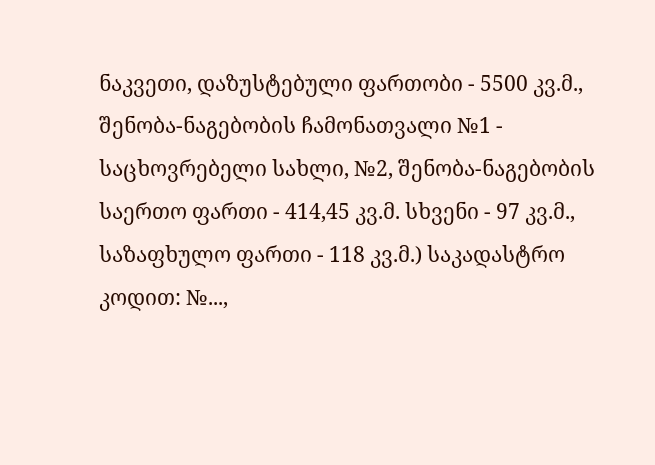ნაკვეთი, დაზუსტებული ფართობი - 5500 კვ.მ., შენობა-ნაგებობის ჩამონათვალი №1 - საცხოვრებელი სახლი, №2, შენობა-ნაგებობის საერთო ფართი - 414,45 კვ.მ. სხვენი - 97 კვ.მ., საზაფხულო ფართი - 118 კვ.მ.) საკადასტრო კოდით: №...,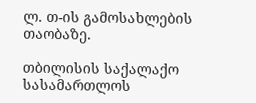ლ. თ-ის გამოსახლების თაობაზე.

თბილისის საქალაქო სასამართლოს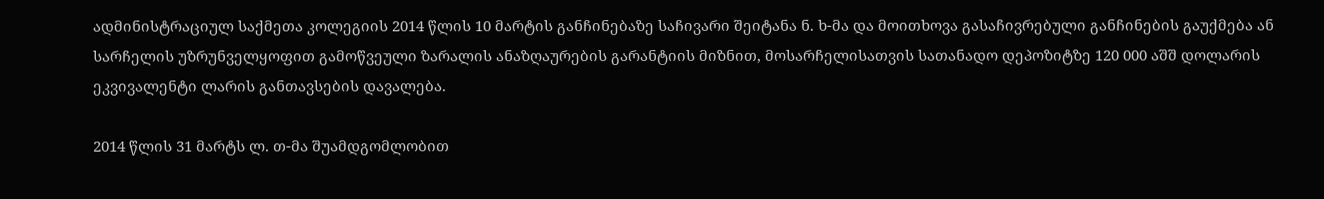ადმინისტრაციულ საქმეთა კოლეგიის 2014 წლის 10 მარტის განჩინებაზე საჩივარი შეიტანა ნ. ხ-მა და მოითხოვა გასაჩივრებული განჩინების გაუქმება ან სარჩელის უზრუნველყოფით გამოწვეული ზარალის ანაზღაურების გარანტიის მიზნით, მოსარჩელისათვის სათანადო დეპოზიტზე 120 000 აშშ დოლარის ეკვივალენტი ლარის განთავსების დავალება.

2014 წლის 31 მარტს ლ. თ-მა შუამდგომლობით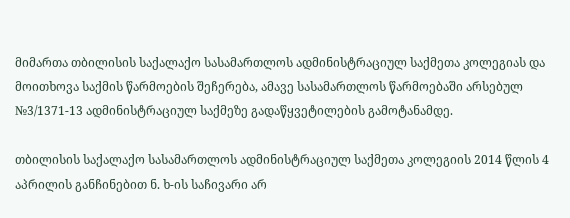მიმართა თბილისის საქალაქო სასამართლოს ადმინისტრაციულ საქმეთა კოლეგიას და მოითხოვა საქმის წარმოების შეჩერება, ამავე სასამართლოს წარმოებაში არსებულ №3/1371-13 ადმინისტრაციულ საქმეზე გადაწყვეტილების გამოტანამდე.

თბილისის საქალაქო სასამართლოს ადმინისტრაციულ საქმეთა კოლეგიის 2014 წლის 4 აპრილის განჩინებით ნ. ხ-ის საჩივარი არ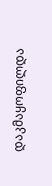დაკმაყოფილდა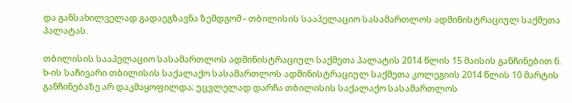და განსახილველად გადაეგზავნა ზემდგომ - თბილისის სააპელაციო სასამართლოს ადმინისტრაციულ საქმეთა პალატას.

თბილისის სააპელაციო სასამართლოს ადმინისტრაციულ საქმეთა პალატის 2014 წლის 15 მაისის განჩინებით ნ. ხ-ის საჩივარი თბილისის საქალაქო სასამართლოს ადმინისტრაციულ საქმეთა კოლეგიის 2014 წლის 10 მარტის განჩინებაზე არ დაკმაყოფილდა; უცვლელად დარჩა თბილისის საქალაქო სასამართლოს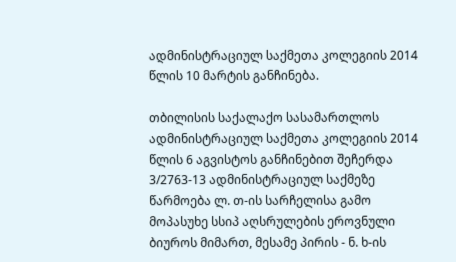ადმინისტრაციულ საქმეთა კოლეგიის 2014 წლის 10 მარტის განჩინება.

თბილისის საქალაქო სასამართლოს ადმინისტრაციულ საქმეთა კოლეგიის 2014 წლის 6 აგვისტოს განჩინებით შეჩერდა 3/2763-13 ადმინისტრაციულ საქმეზე წარმოება ლ. თ-ის სარჩელისა გამო მოპასუხე სსიპ აღსრულების ეროვნული ბიუროს მიმართ, მესამე პირის - ნ. ხ-ის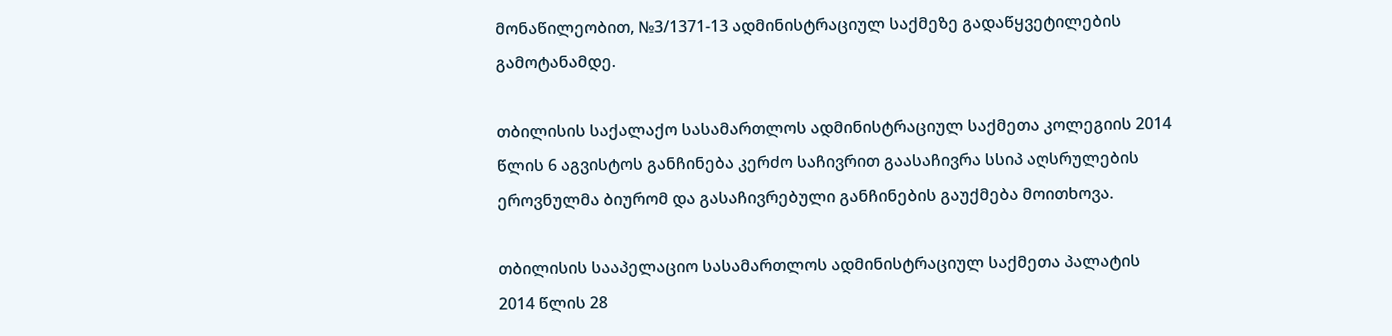მონაწილეობით, №3/1371-13 ადმინისტრაციულ საქმეზე გადაწყვეტილების გამოტანამდე.

თბილისის საქალაქო სასამართლოს ადმინისტრაციულ საქმეთა კოლეგიის 2014 წლის 6 აგვისტოს განჩინება კერძო საჩივრით გაასაჩივრა სსიპ აღსრულების ეროვნულმა ბიურომ და გასაჩივრებული განჩინების გაუქმება მოითხოვა.

თბილისის სააპელაციო სასამართლოს ადმინისტრაციულ საქმეთა პალატის 2014 წლის 28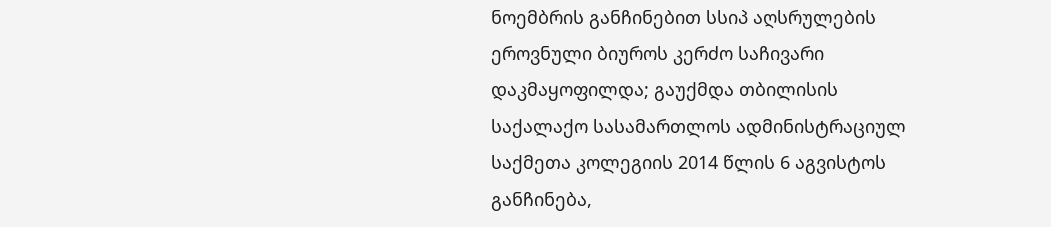ნოემბრის განჩინებით სსიპ აღსრულების ეროვნული ბიუროს კერძო საჩივარი დაკმაყოფილდა; გაუქმდა თბილისის საქალაქო სასამართლოს ადმინისტრაციულ საქმეთა კოლეგიის 2014 წლის 6 აგვისტოს განჩინება,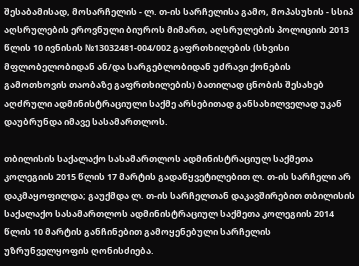შესაბამისად, მოსარჩელის - ლ. თ-ის სარჩელისა გამო, მოპასუხის - სსიპ აღსრულების ეროვნული ბიუროს მიმართ, აღსრულების პოლიციის 2013 წლის 10 ივნისის №13032481-004/002 გაფრთხილების (სხვისი მფლობელობიდან ან/და სარგებლობიდან უძრავი ქონების გამოთხოვის თაობაზე გაფრთხილების) ბათილად ცნობის შესახებ აღძრული ადმინისტრაციული საქმე არსებითად განსახილველად უკან დაუბრუნდა იმავე სასამართლოს.

თბილისის საქალაქო სასამართლოს ადმინისტრაციულ საქმეთა კოლეგიის 2015 წლის 17 მარტის გადაწყვეტილებით ლ. თ-ის სარჩელი არ დაკმაყოფილდა; გაუქმდა ლ. თ-ის სარჩელთან დაკავშირებით თბილისის საქალაქო სასამართლოს ადმინისტრაციულ საქმეთა კოლეგიის 2014 წლის 10 მარტის განჩინებით გამოყენებული სარჩელის უზრუნველყოფის ღონისძიება.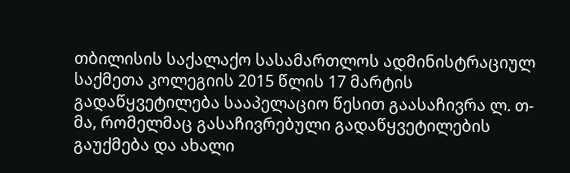თბილისის საქალაქო სასამართლოს ადმინისტრაციულ საქმეთა კოლეგიის 2015 წლის 17 მარტის გადაწყვეტილება სააპელაციო წესით გაასაჩივრა ლ. თ-მა, რომელმაც გასაჩივრებული გადაწყვეტილების გაუქმება და ახალი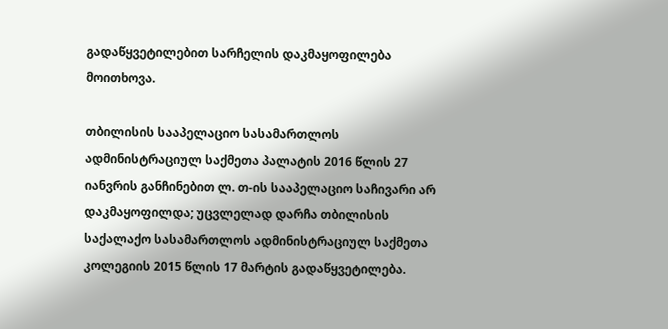გადაწყვეტილებით სარჩელის დაკმაყოფილება მოითხოვა.

თბილისის სააპელაციო სასამართლოს ადმინისტრაციულ საქმეთა პალატის 2016 წლის 27 იანვრის განჩინებით ლ. თ-ის სააპელაციო საჩივარი არ დაკმაყოფილდა; უცვლელად დარჩა თბილისის საქალაქო სასამართლოს ადმინისტრაციულ საქმეთა კოლეგიის 2015 წლის 17 მარტის გადაწყვეტილება.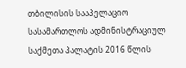თბილისის სააპელაციო სასამართლოს ადმინისტრაციულ საქმეთა პალატის 2016 წლის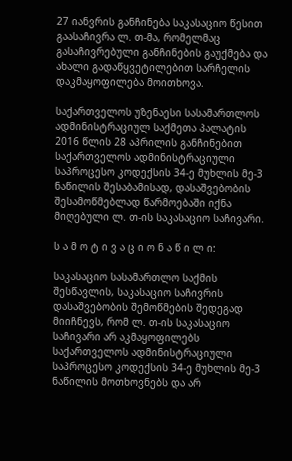27 იანვრის განჩინება საკასაციო წესით გაასაჩივრა ლ. თ-მა, რომელმაც გასაჩივრებული განჩინების გაუქმება და ახალი გადაწყვეტილებით სარჩელის დაკმაყოფილება მოითხოვა.

საქართველოს უზენაესი სასამართლოს ადმინისტრაციულ საქმეთა პალატის 2016 წლის 28 აპრილის განჩინებით საქართველოს ადმინისტრაციული საპროცესო კოდექსის 34-ე მუხლის მე-3 ნაწილის შესაბამისად, დასაშვებობის შესამოწმებლად წარმოებაში იქნა მიღებული ლ. თ-ის საკასაციო საჩივარი.

ს ა მ ო ტ ი ვ ა ც ი ო ნ ა წ ი ლ ი:

საკასაციო სასამართლო საქმის შესწავლის, საკასაციო საჩივრის დასაშვებობის შემოწმების შედეგად მიიჩნევს, რომ ლ. თ-ის საკასაციო საჩივარი არ აკმაყოფილებს საქართველოს ადმინისტრაციული საპროცესო კოდექსის 34-ე მუხლის მე-3 ნაწილის მოთხოვნებს და არ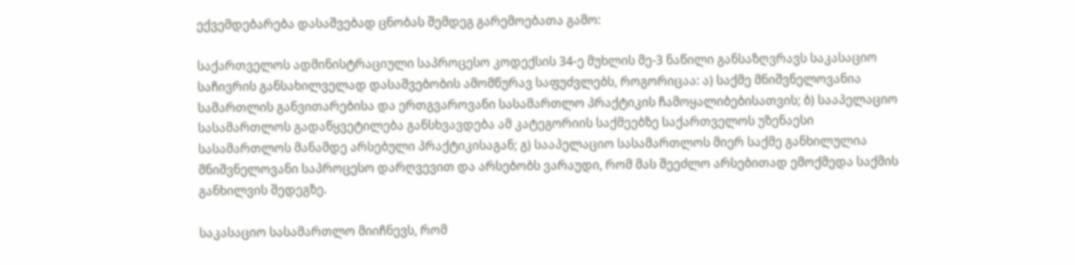ექვემდებარება დასაშვებად ცნობას შემდეგ გარემოებათა გამო:

საქართველოს ადმინისტრაციული საპროცესო კოდექსის 34-ე მუხლის მე-3 ნაწილი განსაზღვრავს საკასაციო საჩივრის განსახილველად დასაშვებობის ამომწურავ საფუძვლებს, როგორიცაა: ა) საქმე მნიშვნელოვანია სამართლის განვითარებისა და ერთგვაროვანი სასამართლო პრაქტიკის ჩამოყალიბებისათვის; ბ) სააპელაციო სასამართლოს გადაწყვეტილება განსხვავდება ამ კატეგორიის საქმეებზე საქართველოს უზენაესი სასამართლოს მანამდე არსებული პრაქტიკისაგან; გ) სააპელაციო სასამართლოს მიერ საქმე განხილულია მნიშვნელოვანი საპროცესო დარღვევით და არსებობს ვარაუდი, რომ მას შეეძლო არსებითად ემოქმედა საქმის განხილვის შედეგზე.

საკასაციო სასამართლო მიიჩნევს, რომ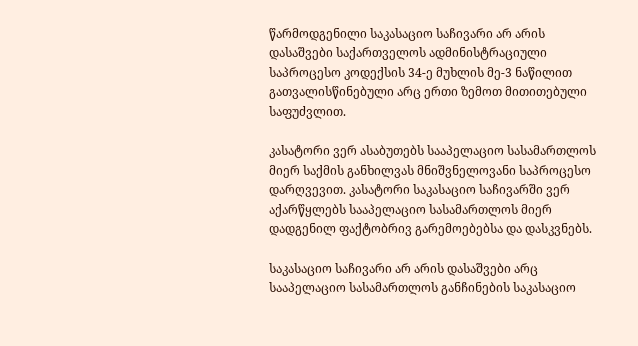წარმოდგენილი საკასაციო საჩივარი არ არის დასაშვები საქართველოს ადმინისტრაციული საპროცესო კოდექსის 34-ე მუხლის მე-3 ნაწილით გათვალისწინებული არც ერთი ზემოთ მითითებული საფუძვლით.

კასატორი ვერ ასაბუთებს სააპელაციო სასამართლოს მიერ საქმის განხილვას მნიშვნელოვანი საპროცესო დარღვევით. კასატორი საკასაციო საჩივარში ვერ აქარწყლებს სააპელაციო სასამართლოს მიერ დადგენილ ფაქტობრივ გარემოებებსა და დასკვნებს.

საკასაციო საჩივარი არ არის დასაშვები არც სააპელაციო სასამართლოს განჩინების საკასაციო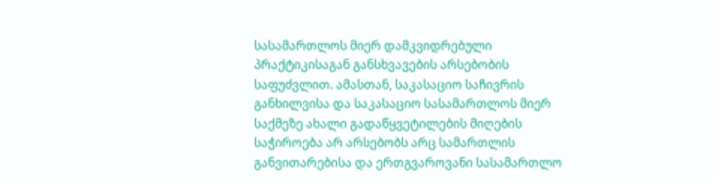სასამართლოს მიერ დამკვიდრებული პრაქტიკისაგან განსხვავების არსებობის საფუძვლით. ამასთან, საკასაციო საჩივრის განხილვისა და საკასაციო სასამართლოს მიერ საქმეზე ახალი გადაწყვეტილების მიღების საჭიროება არ არსებობს არც სამართლის განვითარებისა და ერთგვაროვანი სასამართლო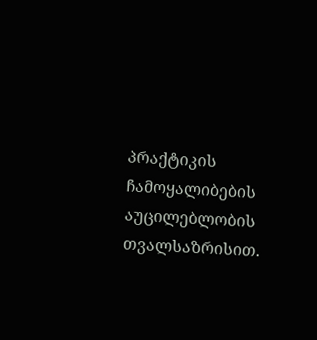პრაქტიკის ჩამოყალიბების აუცილებლობის თვალსაზრისით.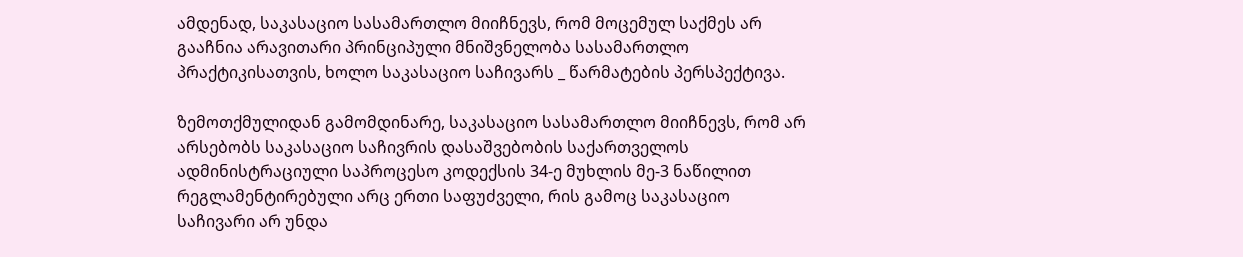ამდენად, საკასაციო სასამართლო მიიჩნევს, რომ მოცემულ საქმეს არ გააჩნია არავითარი პრინციპული მნიშვნელობა სასამართლო პრაქტიკისათვის, ხოლო საკასაციო საჩივარს _ წარმატების პერსპექტივა.

ზემოთქმულიდან გამომდინარე, საკასაციო სასამართლო მიიჩნევს, რომ არ არსებობს საკასაციო საჩივრის დასაშვებობის საქართველოს ადმინისტრაციული საპროცესო კოდექსის 34-ე მუხლის მე-3 ნაწილით რეგლამენტირებული არც ერთი საფუძველი, რის გამოც საკასაციო საჩივარი არ უნდა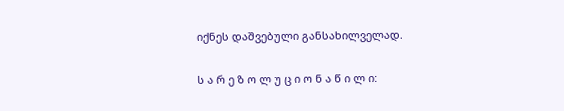იქნეს დაშვებული განსახილველად.

ს ა რ ე ზ ო ლ უ ც ი ო ნ ა წ ი ლ ი: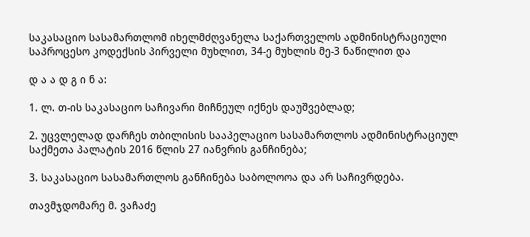საკასაციო სასამართლომ იხელმძღვანელა საქართველოს ადმინისტრაციული საპროცესო კოდექსის პირველი მუხლით, 34-ე მუხლის მე-3 ნაწილით და

დ ა ა დ გ ი ნ ა:

1. ლ. თ-ის საკასაციო საჩივარი მიჩნეულ იქნეს დაუშვებლად;

2. უცვლელად დარჩეს თბილისის სააპელაციო სასამართლოს ადმინისტრაციულ საქმეთა პალატის 2016 წლის 27 იანვრის განჩინება;

3. საკასაციო სასამართლოს განჩინება საბოლოოა და არ საჩივრდება.

თავმჯდომარე მ. ვაჩაძე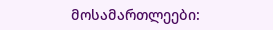მოსამართლეები: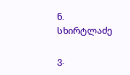ნ. სხირტლაძე

ვ.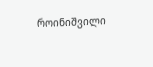როინიშვილი